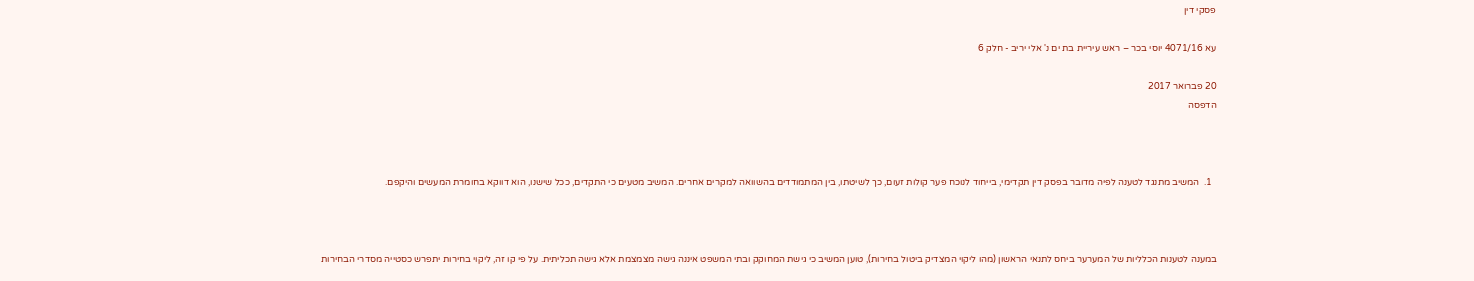פסקי דין

עא 4071/16 יוסי בכר – ראש עיריית בת ים נ' אלי יריב - חלק 6

20 פברואר 2017
הדפסה



  1.  המשיב מתנגד לטענה לפיה מדובר בפסק דין תקדימי, בייחוד לנוכח פער קולות זעום, כך לשיטתו, בין המתמודדים בהשוואה למקרים אחרים. המשיב מטעים כי התקדים, ככל שישנו, הוא דווקא בחומרת המעשים והיקפם.



במענה לטענות הכלליות של המערער ביחס לתנאי הראשון (מהו ליקוי המצדיק ביטול בחירות), טוען המשיב כי גישת המחוקק ובתי המשפט איננה גישה מצמצמת אלא גישה תכליתית. על פי קו זה, ליקוי בחירות יתפרש כסטייה מסדרי הבחירות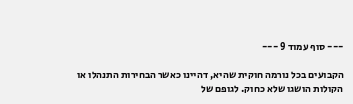--- סוף עמוד 9 ---

הקבועים בכל נורמה חוקית שהיא, דהיינו כאשר הבחירות התנהלו או הקולות הושגו שלא כחוק. לגופם של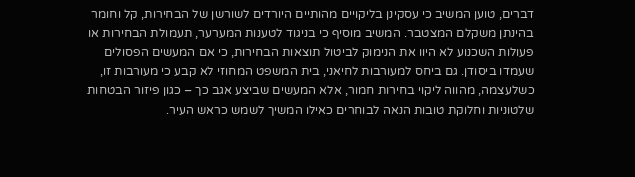דברים, טוען המשיב כי עסקינן בליקויים מהותיים היורדים לשורשן של הבחירות, קל וחומר בהינתן משקלם המצטבר. המשיב מוסיף כי בניגוד לטענות המערער, תעמולת הבחירות או פעולות השכנוע לא היוו את הנימוק לביטול תוצאות הבחירות, כי אם המעשים הפסולים שעמדו ביסודן. גם ביחס למעורבות לחיאני, בית המשפט המחוזי לא קבע כי מעורבות זו, כשלעצמה, מהווה ליקוי בחירות חמור, אלא המעשים שביצע אגב כך – כגון פיזור הבטחות שלטוניות וחלוקת טובות הנאה לבוחרים כאילו המשיך לשמש כראש העיר.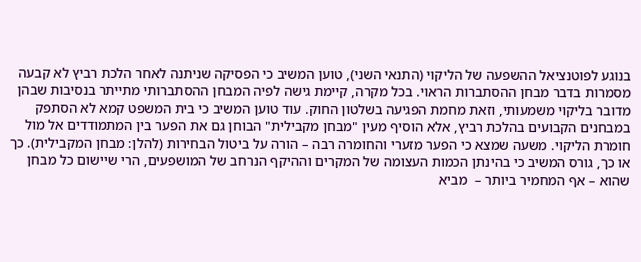בנוגע לפוטנציאל ההשפעה של הליקוי (התנאי השני), טוען המשיב כי הפסיקה שניתנה לאחר הלכת רביץ לא קבעה מסמרות בדבר מבחן ההסתברות הראוי. בכל מקרה, קיימת גישה לפיה המבחן ההסתברותי מתייתר בנסיבות שבהן מדובר בליקוי משמעותי, וזאת מחמת הפגיעה בשלטון החוק. עוד טוען המשיב כי בית המשפט קמא לא הסתפק במבחנים הקבועים בהלכת רביץ, אלא הוסיף מעין "מבחן מקבילית" הבוחן גם את הפער בין המתמודדים אל מול חומרת הליקוי. משעה שמצא כי הפער מזערי והחומרה רבה – הורה על ביטול הבחירות (להלן: מבחן המקבילית). כך או כך, גורס המשיב כי בהינתן הכמות העצומה של המקרים וההיקף הנרחב של המושפעים, הרי שיישום כל מבחן שהוא – אף המחמיר ביותר –  מביא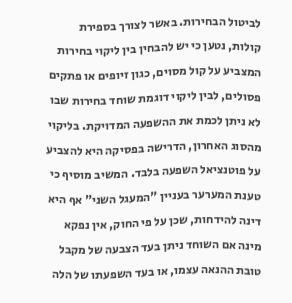לביטול הבחירות. באשר לצורך בספירת קולות, נטען כי יש להבחין בין ליקוי בחירות המצביע על קול מסוים, כגון זיופים או פתקים פסולים, לבין ליקוי דוגמת שוחד בחירות שבו לא ניתן לכמת את ההשפעה המדויקת. בליקוי מהסוג האחרון, הדרישה בפסיקה היא להצביע על פוטנציאל השפעה בלבד. המשיב מוסיף כי טענת המערער בעניין "המעגל השני" אף היא דינה להידחות, שכן על פי החוק, אין נפקא מינה אם השוחד ניתן בעד הצבעה של מקבל טובת ההנאה עצמו, או בעד השפעתו של הלה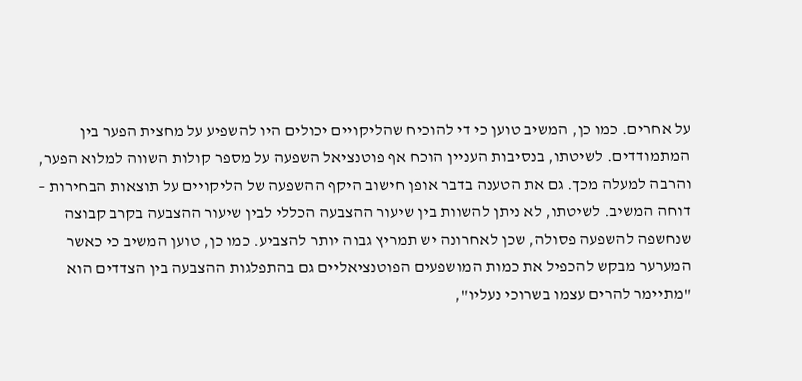על אחרים. כמו כן, המשיב טוען כי די להוכיח שהליקויים יכולים היו להשפיע על מחצית הפער בין המתמודדים. לשיטתו, בנסיבות העניין הוכח אף פוטנציאל השפעה על מספר קולות השווה למלוא הפער, והרבה למעלה מכך. גם את הטענה בדבר אופן חישוב היקף ההשפעה של הליקויים על תוצאות הבחירות – דוחה המשיב. לשיטתו, לא ניתן להשוות בין שיעור ההצבעה הכללי לבין שיעור ההצבעה בקרב קבוצה שנחשפה להשפעה פסולה, שכן לאחרונה יש תמריץ גבוה יותר להצביע. כמו כן, טוען המשיב כי כאשר המערער מבקש להכפיל את כמות המושפעים הפוטנציאליים גם בהתפלגות ההצבעה בין הצדדים הוא "מתיימר להרים עצמו בשרוכי נעליו",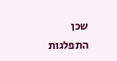שכן התפלגות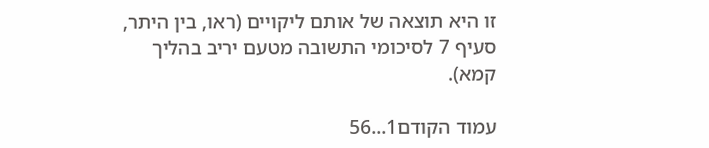זו היא תוצאה של אותם ליקויים (ראו, בין היתר, סעיף 7 לסיכומי התשובה מטעם יריב בהליך קמא).

עמוד הקודם1...56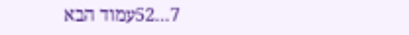7...52עמוד הבא